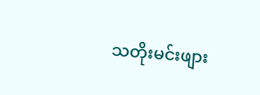သတိုးမင်းဖျား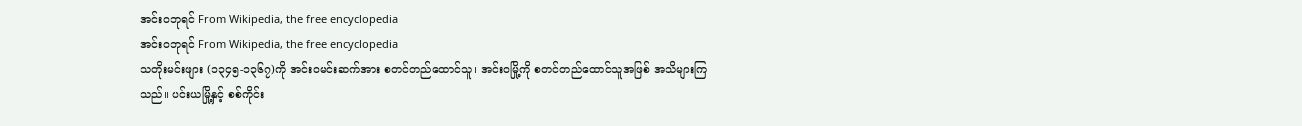အင်းဝဘုရင် From Wikipedia, the free encyclopedia
အင်းဝဘုရင် From Wikipedia, the free encyclopedia
သတိုးမင်းဖျား (၁၃၄၅-၁၃၆၇)ကို အင်းဝမင်းဆက်အား စတင်တည်ထောင်သူ၊ အင်းဝမြို့ကို စတင်တည်ထောင်သူအဖြစ် အသိများကြသည်။ ပင်းယမြို့နှင့် စစ်ကိုင်း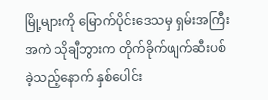မြို့များကို မြောက်ပိုင်းဒေသမှ ရှမ်းအကြီးအကဲ သိုချီဘွားက တိုက်ခိုက်ဖျက်ဆီးပစ်ခဲ့သည့်နောက် နှစ်ပေါင်း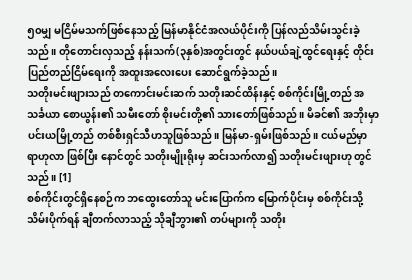၅၀မျှ မငြိမ်မသက်ဖြစ်နေသည့် မြန်မာနိုင်ငံအလယ်ပိုင်းကို ပြန်လည်သိမ်းသွင်းခဲ့သည်။ တိုတောင်းလှသည့် နန်းသက်(၃နှစ်)အတွင်းတွင် နယ်ပယ်ချဲ့ထွင်ရေးနှင့် တိုင်းပြည်တည်ငြိမ်ရေးကို အထူးအလေးပေး ဆောင်ရွက်ခဲ့သည်။
သတိုးမင်းဖျားသည် တကောင်းမင်းဆက် သတိုးဆင်ထိန်းနှင့် စစ်ကိုင်းမြို့တည် အသင်္ခယာ စောယွန်း၏ သမီးတော် စိုးမင်းတို့၏ သားတော်ဖြစ်သည်။ မိခင်၏ အဘိုးမှာ ပင်းယမြို့တည် တစ်စီးရှင်သီဟသူဖြစ်သည်။ မြန်မာ-ရှမ်းဖြစ်သည်။ ငယ်မည်မှာ ရာဟုလာ ဖြစ်ပြီး နောင်တွင် သတိုးမျိုးရိုးမှ ဆင်းသက်လာ၍ သတိုးမင်းဖျားဟု တွင်သည်။ [1]
စစ်ကိုင်းတွင်ရှိနေစဉ်က ဘထွေးတော်သူ မင်းပြောက်က မြောက်ပိုင်းမှ စစ်ကိုင်းသို့ သိမ်းပိုက်ရန် ချီတက်လာသည့် သိုချီဘွား၏ တပ်များကို သတိုး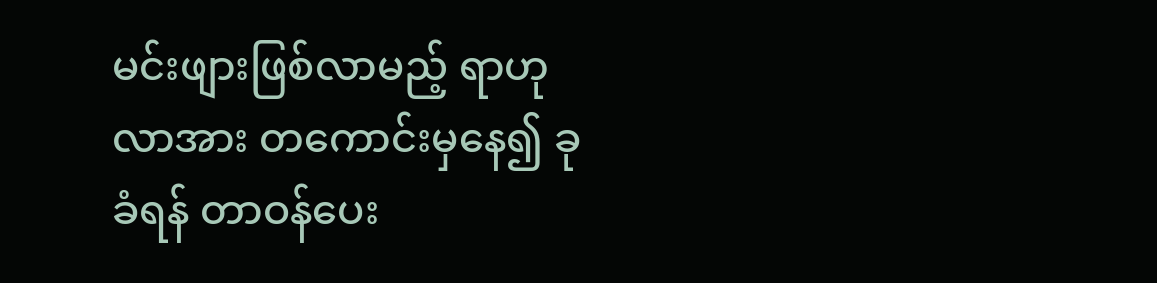မင်းဖျားဖြစ်လာမည့် ရာဟုလာအား တကောင်းမှနေ၍ ခုခံရန် တာဝန်ပေး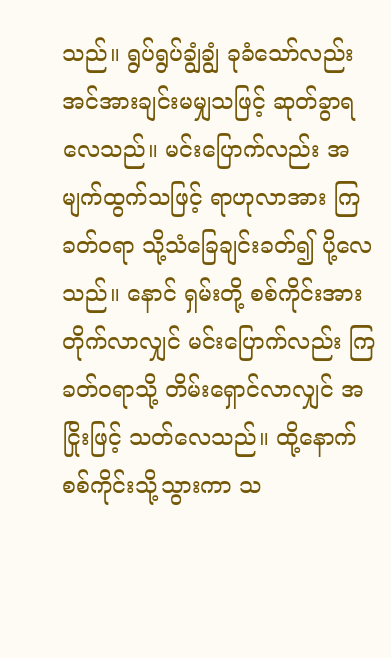သည်။ ရွပ်ရွပ်ချွံချွံ ခုခံသော်လည်း အင်အားချင်းမမျှသဖြင့် ဆုတ်ခွာရလေသည်။ မင်းပြောက်လည်း အမျက်ထွက်သဖြင့် ရာဟုလာအား ကြခတ်ဝရာ သို့သံခြေချင်းခတ်၍ ပို့လေသည်။ နောင် ရှမ်းတို့ စစ်ကိုင်းအားတိုက်လာလျှင် မင်းပြောက်လည်း ကြခတ်ဝရာသို့ တိမ်းရှောင်လာလျှင် အငြိုးဖြင့် သတ်လေသည်။ ထို့နောက် စစ်ကိုင်းသို့သွားကာ သ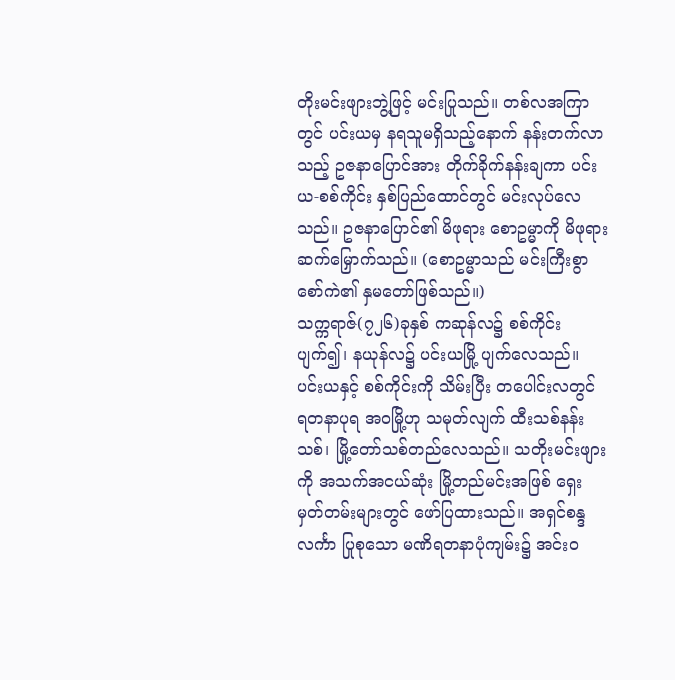တိုးမင်းဖျားဘွဲ့ဖြင့် မင်းပြုသည်။ တစ်လအကြာတွင် ပင်းယမှ နရသူမရှိသည့်နောက် နန်းတက်လာသည့် ဥဇနာပြောင်အား တိုက်ခိုက်နန်းချကာ ပင်းယ-စစ်ကိုင်း နှစ်ပြည်ထောင်တွင် မင်းလုပ်လေသည်။ ဥဇနာပြောင်၏ မိဖုရား စောဥမ္မာကို မိဖုရားဆက်မြှောက်သည်။ (စောဥမ္မာသည် မင်းကြီးစွာစော်ကဲ၏ နှမတော်ဖြစ်သည်။)
သက္ကရာဇ်(၇၂၆)ခုနှစ် ကဆုန်လ၌ စစ်ကိုင်းပျက်၍၊ နယုန်လ၌ ပင်းယမြို့ ပျက်လေသည်။ ပင်းယနှင့် စစ်ကိုင်းကို သိမ်းပြီး တပေါင်းလတွင် ရတနာပုရ အဝမြို့ဟု သမုတ်လျက် ထီးသစ်နန်းသစ်၊ မြို့တော်သစ်တည်လေသည်။ သတိုးမင်းဖျားကို အသက်အငယ်ဆုံး မြို့တည်မင်းအဖြစ် ရှေးမှတ်တမ်းများတွင် ဖော်ပြထားသည်။ အရှင်စန္ဒလင်္ကာ ပြုစုသော မဏိရတနာပုံကျမ်း၌ အင်းဝ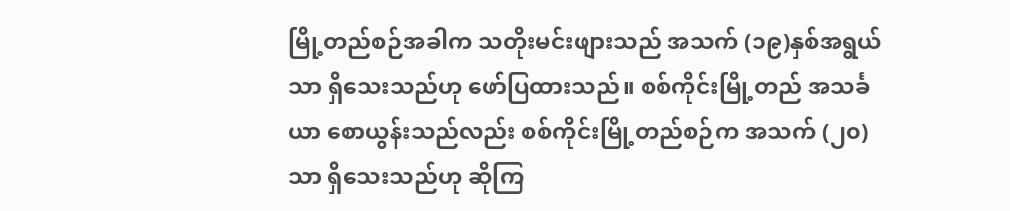မြို့တည်စဉ်အခါက သတိုးမင်းဖျားသည် အသက် (၁၉)နှစ်အရွယ်သာ ရှိသေးသည်ဟု ဖော်ပြထားသည်။ စစ်ကိုင်းမြို့တည် အသင်္ခယာ စောယွန်းသည်လည်း စစ်ကိုင်းမြို့တည်စဉ်က အသက် (၂၀)သာ ရှိသေးသည်ဟု ဆိုကြ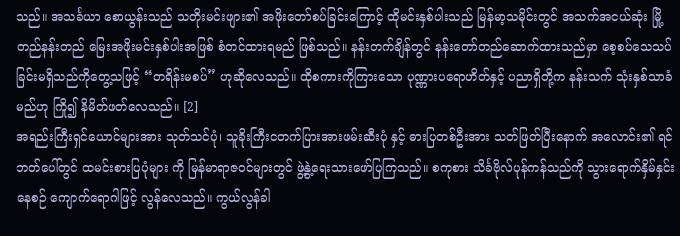သည်။ အသင်္ခယာ စောယွန်းသည် သတိုးမင်းဖျား၏ အဖိုးတော်စပ်ခြင်းကြောင့် ထိုမင်းနှစ်ပါးသည် မြန်မာ့သမိုင်းတွင် အသက်အငယ်ဆုံး မြို့တည်နန်းတည် မြေးအဖိုးမင်းနှစ်ပါးအဖြစ် စံတင်ထားရမည် ဖြစ်သည်။ နန်းတက်ချိန်တွင် နန်းတော်တည်ဆောက်ထားသည်မှာ စေ့စပ်သေသပ်ခြင်းမရှိသည်ကိုတွေ့သဖြင့် “တရိန်းမစပ်” ဟုဆိုလေသည်။ ထိုစကားကိုကြားသော ပုဏ္ဏားပရောဟိတ်နှင့် ပညာရှိတို့က နန်းသက် သုံးနှစ်သာခံမည်ဟု ကြို၍ နိမိတ်ဖတ်လေသည်။ [2]
အရည်းကြီးရှင်ယောင်များအား သုတ်သင်ပုံ၊ သူခိုးကြီးငတက်ပြားအားဖမ်းဆီးပုံ နှင့် ဓားပြတစ်ဦးအား သတ်ဖြတ်ပြီးနောက် အလောင်း၏ ရင်ဘတ်ပေါ်တွင် ထမင်းစားပြပုံများ ကို မြန်မာရာဇဝင်များတွင် ဖွဲ့နွဲ့ရေးသားဖော်ပြကြသည်။ စကုစား သိင်္ခဗိုလ်ပုန်ကန်သည်ကို သွားရောက်နှိမ်နှင်းနေစဉ် ကျောက်ရောဂါဖြင့် လွန်လေသည်။ ကွယ်လွန်ခါ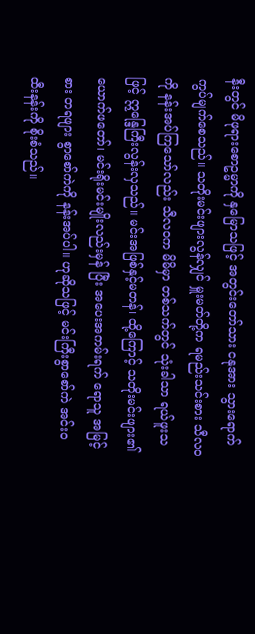နီးတွင် မိဖုရားစောဥမ္မာကို နှမြောသဖြင့် အတွင်းတော်သား ငနုအား သွားရောက်ကွပ်မျက်စေသည်။ သတိုးမင်းဖျားလွန်လျှင် မှူးမတ်တို့က ရမည်းသင်းစား သီလဝကို နန်းအပ်ကြသော်လည်း သီလဝက မိမိမှာ တစ်သက်တွင် သုံးခါသာ ရယ်ဖူးသဖြင့် ဣန္ဒြေကြီးလွန်းလှသည်။ မင်းအဖြစ်နှင့်မတန်၊ ထို့ကြောင့် သတိုးမင်းဖျား၏ ယောက်ဖတော်၊ မင်းရိုးမင်းမျိုးလည်းမှန် ပြီး အပေးအကမ်းရက် ရောသူ အမြင့်စား တရဖျား စွာစော်ကဲကို နန်းအပ်ပါ။ ဟုဆိုသဖြင့် မင်းကြီးစွာစော်ကဲ အင်းဝထီးနန်းကို စိုးစံသည်။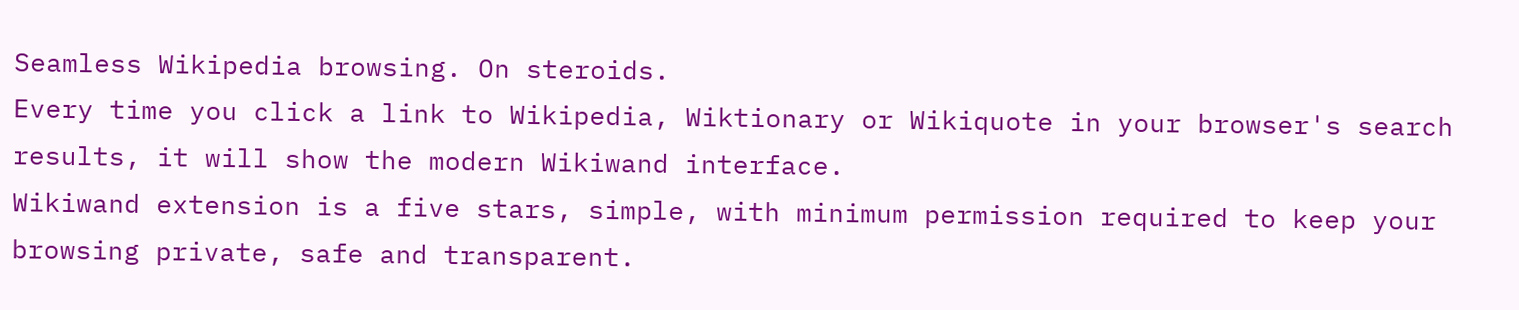Seamless Wikipedia browsing. On steroids.
Every time you click a link to Wikipedia, Wiktionary or Wikiquote in your browser's search results, it will show the modern Wikiwand interface.
Wikiwand extension is a five stars, simple, with minimum permission required to keep your browsing private, safe and transparent.